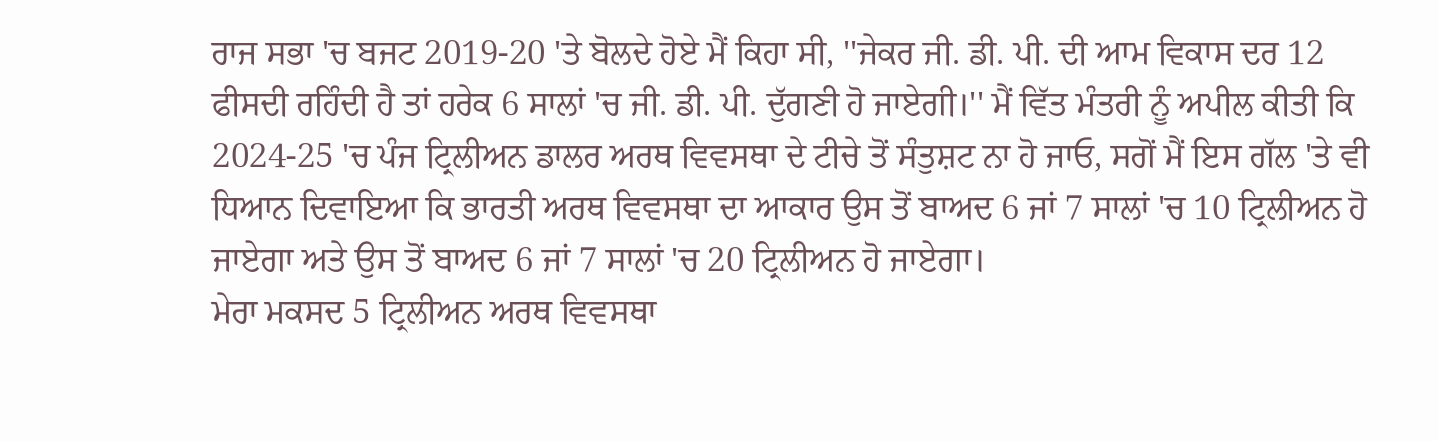ਰਾਜ ਸਭਾ 'ਚ ਬਜਟ 2019-20 'ਤੇ ਬੋਲਦੇ ਹੋਏ ਮੈਂ ਕਿਹਾ ਸੀ, ''ਜੇਕਰ ਜੀ. ਡੀ. ਪੀ. ਦੀ ਆਮ ਵਿਕਾਸ ਦਰ 12 ਫੀਸਦੀ ਰਹਿੰਦੀ ਹੈ ਤਾਂ ਹਰੇਕ 6 ਸਾਲਾਂ 'ਚ ਜੀ. ਡੀ. ਪੀ. ਦੁੱਗਣੀ ਹੋ ਜਾਏਗੀ।'' ਮੈਂ ਵਿੱਤ ਮੰਤਰੀ ਨੂੰ ਅਪੀਲ ਕੀਤੀ ਕਿ 2024-25 'ਚ ਪੰਜ ਟ੍ਰਿਲੀਅਨ ਡਾਲਰ ਅਰਥ ਵਿਵਸਥਾ ਦੇ ਟੀਚੇ ਤੋਂ ਸੰਤੁਸ਼ਟ ਨਾ ਹੋ ਜਾਓ, ਸਗੋਂ ਮੈਂ ਇਸ ਗੱਲ 'ਤੇ ਵੀ ਧਿਆਨ ਦਿਵਾਇਆ ਕਿ ਭਾਰਤੀ ਅਰਥ ਵਿਵਸਥਾ ਦਾ ਆਕਾਰ ਉਸ ਤੋਂ ਬਾਅਦ 6 ਜਾਂ 7 ਸਾਲਾਂ 'ਚ 10 ਟ੍ਰਿਲੀਅਨ ਹੋ ਜਾਏਗਾ ਅਤੇ ਉਸ ਤੋਂ ਬਾਅਦ 6 ਜਾਂ 7 ਸਾਲਾਂ 'ਚ 20 ਟ੍ਰਿਲੀਅਨ ਹੋ ਜਾਏਗਾ।
ਮੇਰਾ ਮਕਸਦ 5 ਟ੍ਰਿਲੀਅਨ ਅਰਥ ਵਿਵਸਥਾ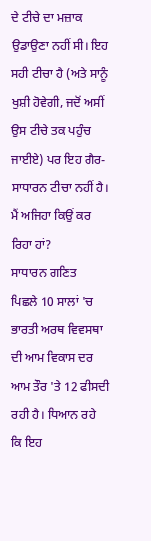ਦੇ ਟੀਚੇ ਦਾ ਮਜ਼ਾਕ ਉਡਾਉਣਾ ਨਹੀਂ ਸੀ। ਇਹ ਸਹੀ ਟੀਚਾ ਹੈ (ਅਤੇ ਸਾਨੂੰ ਖੁਸ਼ੀ ਹੋਵੇਗੀ, ਜਦੋਂ ਅਸੀਂ ਉਸ ਟੀਚੇ ਤਕ ਪਹੁੰਚ ਜਾਈਏ) ਪਰ ਇਹ ਗੈਰ-ਸਾਧਾਰਨ ਟੀਚਾ ਨਹੀਂ ਹੈ। ਮੈਂ ਅਜਿਹਾ ਕਿਉਂ ਕਰ ਰਿਹਾ ਹਾਂ?
ਸਾਧਾਰਨ ਗਣਿਤ
ਪਿਛਲੇ 10 ਸਾਲਾਂ 'ਚ ਭਾਰਤੀ ਅਰਥ ਵਿਵਸਥਾ ਦੀ ਆਮ ਵਿਕਾਸ ਦਰ ਆਮ ਤੌਰ 'ਤੇ 12 ਫੀਸਦੀ ਰਹੀ ਹੈ। ਧਿਆਨ ਰਹੇ ਕਿ ਇਹ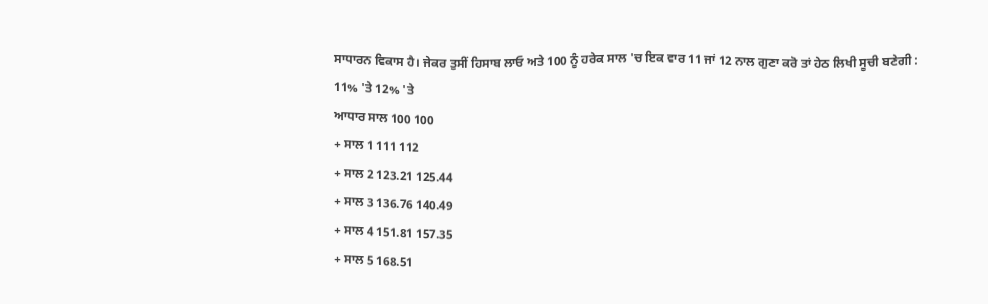ਸਾਧਾਰਨ ਵਿਕਾਸ ਹੈ। ਜੇਕਰ ਤੁਸੀਂ ਹਿਸਾਬ ਲਾਓ ਅਤੇ 100 ਨੂੰ ਹਰੇਕ ਸਾਲ 'ਚ ਇਕ ਵਾਰ 11 ਜਾਂ 12 ਨਾਲ ਗੁਣਾ ਕਰੋ ਤਾਂ ਹੇਠ ਲਿਖੀ ਸੂਚੀ ਬਣੇਗੀ :
11% 'ਤੇ 12% 'ਤੇ
ਆਧਾਰ ਸਾਲ 100 100
+ ਸਾਲ 1 111 112
+ ਸਾਲ 2 123.21 125.44
+ ਸਾਲ 3 136.76 140.49
+ ਸਾਲ 4 151.81 157.35
+ ਸਾਲ 5 168.51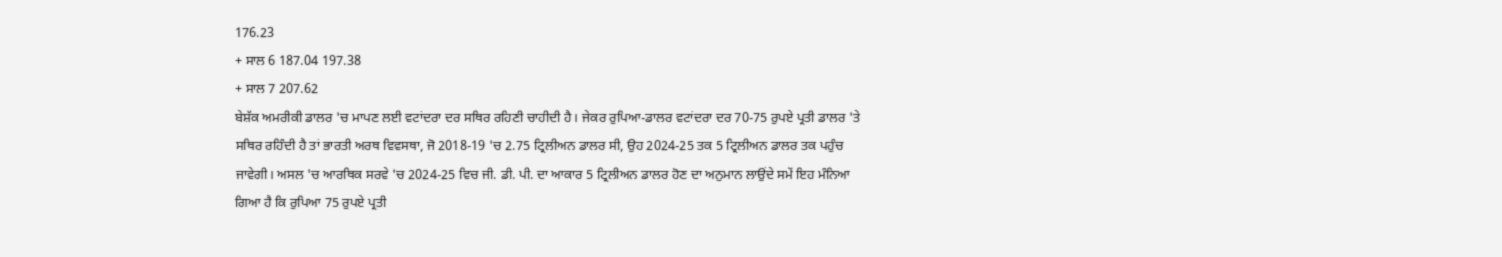176.23
+ ਸਾਲ 6 187.04 197.38
+ ਸਾਲ 7 207.62
ਬੇਸ਼ੱਕ ਅਮਰੀਕੀ ਡਾਲਰ 'ਚ ਮਾਪਣ ਲਈ ਵਟਾਂਦਰਾ ਦਰ ਸਥਿਰ ਰਹਿਣੀ ਚਾਹੀਦੀ ਹੈ। ਜੇਕਰ ਰੁਪਿਆ-ਡਾਲਰ ਵਟਾਂਦਰਾ ਦਰ 70-75 ਰੁਪਏ ਪ੍ਰਤੀ ਡਾਲਰ 'ਤੇ ਸਥਿਰ ਰਹਿੰਦੀ ਹੈ ਤਾਂ ਭਾਰਤੀ ਅਰਥ ਵਿਵਸਥਾ, ਜੋ 2018-19 'ਚ 2.75 ਟ੍ਰਿਲੀਅਨ ਡਾਲਰ ਸੀ, ਉਹ 2024-25 ਤਕ 5 ਟ੍ਰਿਲੀਅਨ ਡਾਲਰ ਤਕ ਪਹੁੰਚ ਜਾਵੇਗੀ। ਅਸਲ 'ਚ ਆਰਥਿਕ ਸਰਵੇ 'ਚ 2024-25 ਵਿਚ ਜੀ. ਡੀ. ਪੀ. ਦਾ ਆਕਾਰ 5 ਟ੍ਰਿਲੀਅਨ ਡਾਲਰ ਹੋਣ ਦਾ ਅਨੁਮਾਨ ਲਾਉਂਦੇ ਸਮੇਂ ਇਹ ਮੰਨਿਆ ਗਿਆ ਹੈ ਕਿ ਰੁਪਿਆ 75 ਰੁਪਏ ਪ੍ਰਤੀ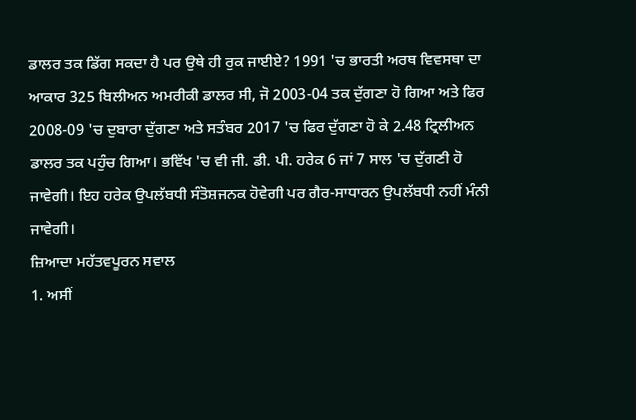ਡਾਲਰ ਤਕ ਡਿੱਗ ਸਕਦਾ ਹੈ ਪਰ ਉਥੇ ਹੀ ਰੁਕ ਜਾਈਏ? 1991 'ਚ ਭਾਰਤੀ ਅਰਥ ਵਿਵਸਥਾ ਦਾ ਆਕਾਰ 325 ਬਿਲੀਅਨ ਅਮਰੀਕੀ ਡਾਲਰ ਸੀ, ਜੋ 2003-04 ਤਕ ਦੁੱਗਣਾ ਹੋ ਗਿਆ ਅਤੇ ਫਿਰ 2008-09 'ਚ ਦੁਬਾਰਾ ਦੁੱਗਣਾ ਅਤੇ ਸਤੰਬਰ 2017 'ਚ ਫਿਰ ਦੁੱਗਣਾ ਹੋ ਕੇ 2.48 ਟ੍ਰਿਲੀਅਨ ਡਾਲਰ ਤਕ ਪਹੁੰਚ ਗਿਆ। ਭਵਿੱਖ 'ਚ ਵੀ ਜੀ. ਡੀ. ਪੀ. ਹਰੇਕ 6 ਜਾਂ 7 ਸਾਲ 'ਚ ਦੁੱਗਣੀ ਹੋ ਜਾਵੇਗੀ। ਇਹ ਹਰੇਕ ਉਪਲੱਬਧੀ ਸੰਤੋਸ਼ਜਨਕ ਹੋਵੇਗੀ ਪਰ ਗੈਰ-ਸਾਧਾਰਨ ਉਪਲੱਬਧੀ ਨਹੀਂ ਮੰਨੀ ਜਾਵੇਗੀ।
ਜ਼ਿਆਦਾ ਮਹੱਤਵਪੂਰਨ ਸਵਾਲ
1. ਅਸੀਂ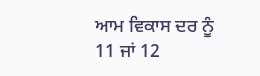ਆਮ ਵਿਕਾਸ ਦਰ ਨੂੰ 11 ਜਾਂ 12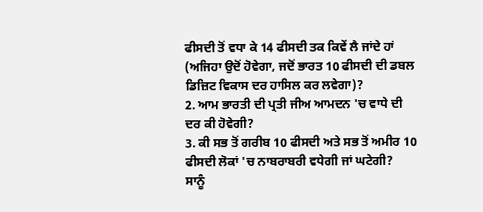ਫੀਸਦੀ ਤੋਂ ਵਧਾ ਕੇ 14 ਫੀਸਦੀ ਤਕ ਕਿਵੇਂ ਲੈ ਜਾਂਦੇ ਹਾਂ (ਅਜਿਹਾ ਉਦੋਂ ਹੋਵੇਗਾ, ਜਦੋਂ ਭਾਰਤ 10 ਫੀਸਦੀ ਦੀ ਡਬਲ ਡਿਜ਼ਿਟ ਵਿਕਾਸ ਦਰ ਹਾਸਿਲ ਕਰ ਲਵੇਗਾ)?
2. ਆਮ ਭਾਰਤੀ ਦੀ ਪ੍ਰਤੀ ਜੀਅ ਆਮਦਨ 'ਚ ਵਾਧੇ ਦੀ ਦਰ ਕੀ ਹੋਵੇਗੀ?
3. ਕੀ ਸਭ ਤੋਂ ਗਰੀਬ 10 ਫੀਸਦੀ ਅਤੇ ਸਭ ਤੋਂ ਅਮੀਰ 10 ਫੀਸਦੀ ਲੋਕਾਂ 'ਚ ਨਾਬਰਾਬਰੀ ਵਧੇਗੀ ਜਾਂ ਘਟੇਗੀ?
ਸਾਨੂੰ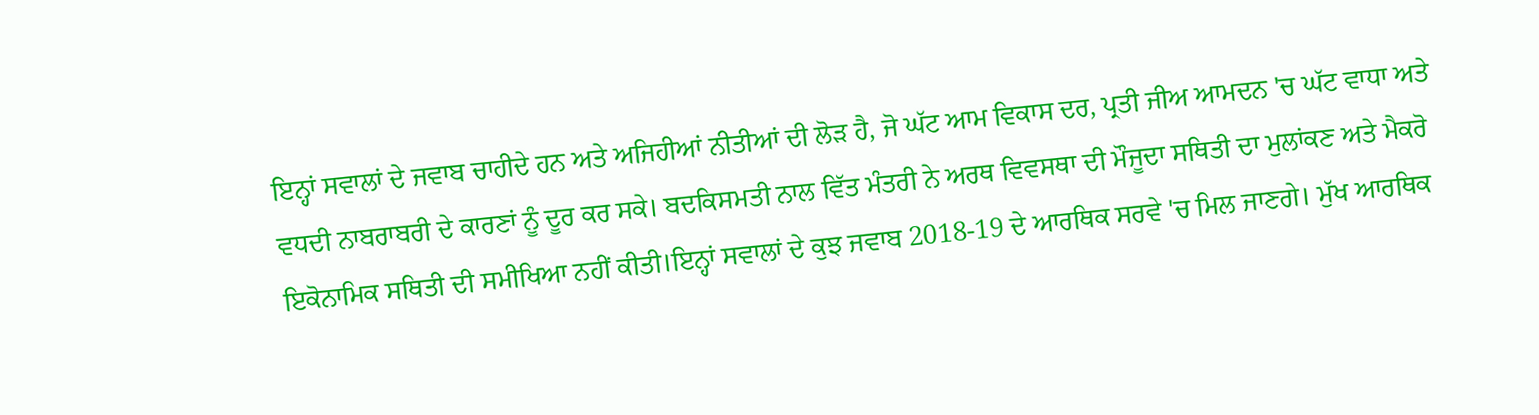ਇਨ੍ਹਾਂ ਸਵਾਲਾਂ ਦੇ ਜਵਾਬ ਚਾਹੀਦੇ ਹਨ ਅਤੇ ਅਜਿਹੀਆਂ ਨੀਤੀਆਂ ਦੀ ਲੋੜ ਹੈ, ਜੋ ਘੱਟ ਆਮ ਵਿਕਾਸ ਦਰ, ਪ੍ਰਤੀ ਜੀਅ ਆਮਦਨ 'ਚ ਘੱਟ ਵਾਧਾ ਅਤੇ ਵਧਦੀ ਨਾਬਰਾਬਰੀ ਦੇ ਕਾਰਣਾਂ ਨੂੰ ਦੂਰ ਕਰ ਸਕੇ। ਬਦਕਿਸਮਤੀ ਨਾਲ ਵਿੱਤ ਮੰਤਰੀ ਨੇ ਅਰਥ ਵਿਵਸਥਾ ਦੀ ਮੌਜੂਦਾ ਸਥਿਤੀ ਦਾ ਮੁਲਾਂਕਣ ਅਤੇ ਮੈਕਰੋ ਇਕੋਨਾਮਿਕ ਸਥਿਤੀ ਦੀ ਸਮੀਖਿਆ ਨਹੀਂ ਕੀਤੀ।ਇਨ੍ਹਾਂ ਸਵਾਲਾਂ ਦੇ ਕੁਝ ਜਵਾਬ 2018-19 ਦੇ ਆਰਥਿਕ ਸਰਵੇ 'ਚ ਮਿਲ ਜਾਣਗੇ। ਮੁੱਖ ਆਰਥਿਕ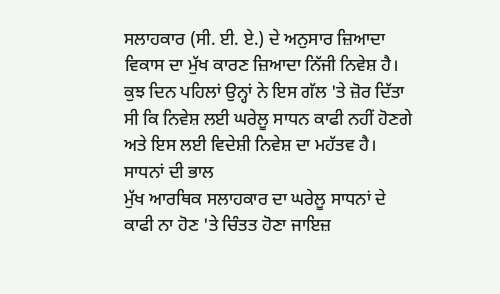ਸਲਾਹਕਾਰ (ਸੀ. ਈ. ਏ.) ਦੇ ਅਨੁਸਾਰ ਜ਼ਿਆਦਾ ਵਿਕਾਸ ਦਾ ਮੁੱਖ ਕਾਰਣ ਜ਼ਿਆਦਾ ਨਿੱਜੀ ਨਿਵੇਸ਼ ਹੈ। ਕੁਝ ਦਿਨ ਪਹਿਲਾਂ ਉਨ੍ਹਾਂ ਨੇ ਇਸ ਗੱਲ 'ਤੇ ਜ਼ੋਰ ਦਿੱਤਾ ਸੀ ਕਿ ਨਿਵੇਸ਼ ਲਈ ਘਰੇਲੂ ਸਾਧਨ ਕਾਫੀ ਨਹੀਂ ਹੋਣਗੇ ਅਤੇ ਇਸ ਲਈ ਵਿਦੇਸ਼ੀ ਨਿਵੇਸ਼ ਦਾ ਮਹੱਤਵ ਹੈ।
ਸਾਧਨਾਂ ਦੀ ਭਾਲ
ਮੁੱਖ ਆਰਥਿਕ ਸਲਾਹਕਾਰ ਦਾ ਘਰੇਲੂ ਸਾਧਨਾਂ ਦੇ ਕਾਫੀ ਨਾ ਹੋਣ 'ਤੇ ਚਿੰਤਤ ਹੋਣਾ ਜਾਇਜ਼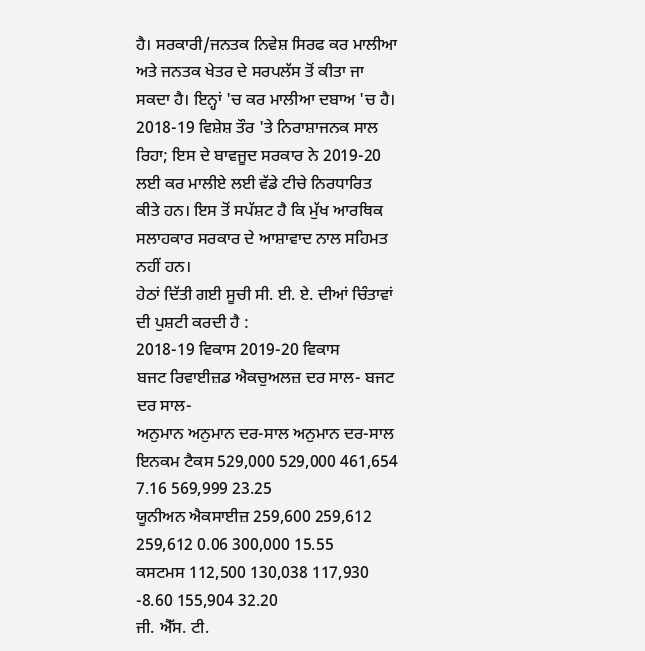ਹੈ। ਸਰਕਾਰੀ/ਜਨਤਕ ਨਿਵੇਸ਼ ਸਿਰਫ ਕਰ ਮਾਲੀਆ ਅਤੇ ਜਨਤਕ ਖੇਤਰ ਦੇ ਸਰਪਲੱਸ ਤੋਂ ਕੀਤਾ ਜਾ ਸਕਦਾ ਹੈ। ਇਨ੍ਹਾਂ 'ਚ ਕਰ ਮਾਲੀਆ ਦਬਾਅ 'ਚ ਹੈ। 2018-19 ਵਿਸ਼ੇਸ਼ ਤੌਰ 'ਤੇ ਨਿਰਾਸ਼ਾਜਨਕ ਸਾਲ ਰਿਹਾ; ਇਸ ਦੇ ਬਾਵਜੂਦ ਸਰਕਾਰ ਨੇ 2019-20 ਲਈ ਕਰ ਮਾਲੀਏ ਲਈ ਵੱਡੇ ਟੀਚੇ ਨਿਰਧਾਰਿਤ ਕੀਤੇ ਹਨ। ਇਸ ਤੋਂ ਸਪੱਸ਼ਟ ਹੈ ਕਿ ਮੁੱਖ ਆਰਥਿਕ ਸਲਾਹਕਾਰ ਸਰਕਾਰ ਦੇ ਆਸ਼ਾਵਾਦ ਨਾਲ ਸਹਿਮਤ ਨਹੀਂ ਹਨ।
ਹੇਠਾਂ ਦਿੱਤੀ ਗਈ ਸੂਚੀ ਸੀ. ਈ. ਏ. ਦੀਆਂ ਚਿੰਤਾਵਾਂ ਦੀ ਪੁਸ਼ਟੀ ਕਰਦੀ ਹੈ :
2018-19 ਵਿਕਾਸ 2019-20 ਵਿਕਾਸ
ਬਜਟ ਰਿਵਾਈਜ਼ਡ ਐਕਚੁਅਲਜ਼ ਦਰ ਸਾਲ- ਬਜਟ ਦਰ ਸਾਲ-
ਅਨੁਮਾਨ ਅਨੁਮਾਨ ਦਰ-ਸਾਲ ਅਨੁਮਾਨ ਦਰ-ਸਾਲ
ਇਨਕਮ ਟੈਕਸ 529,000 529,000 461,654 7.16 569,999 23.25
ਯੂਨੀਅਨ ਐਕਸਾਈਜ਼ 259,600 259,612 259,612 0.06 300,000 15.55
ਕਸਟਮਸ 112,500 130,038 117,930 -8.60 155,904 32.20
ਜੀ. ਐੱਸ. ਟੀ.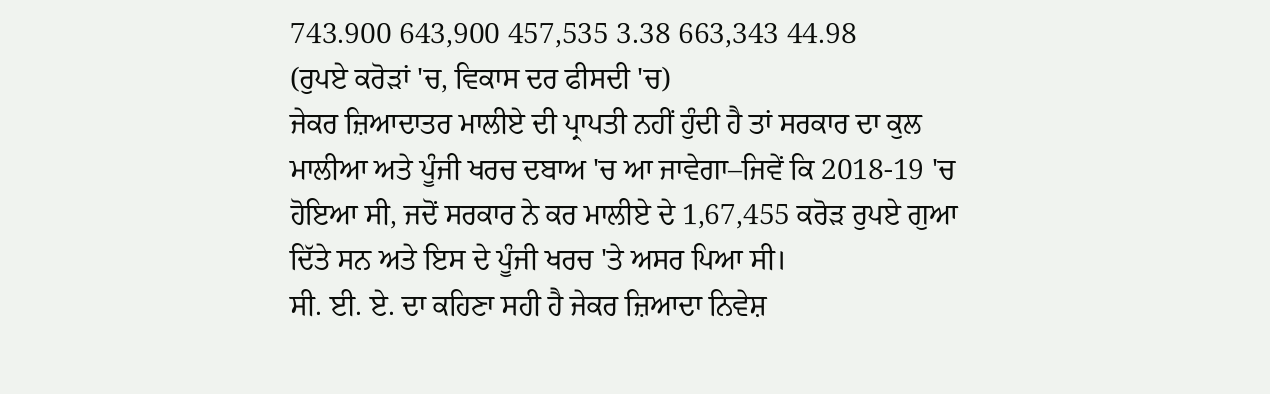743.900 643,900 457,535 3.38 663,343 44.98
(ਰੁਪਏ ਕਰੋੜਾਂ 'ਚ, ਵਿਕਾਸ ਦਰ ਫੀਸਦੀ 'ਚ)
ਜੇਕਰ ਜ਼ਿਆਦਾਤਰ ਮਾਲੀਏ ਦੀ ਪ੍ਰਾਪਤੀ ਨਹੀਂ ਹੁੰਦੀ ਹੈ ਤਾਂ ਸਰਕਾਰ ਦਾ ਕੁਲ ਮਾਲੀਆ ਅਤੇ ਪੂੰਜੀ ਖਰਚ ਦਬਾਅ 'ਚ ਆ ਜਾਵੇਗਾ–ਜਿਵੇਂ ਕਿ 2018-19 'ਚ ਹੋਇਆ ਸੀ, ਜਦੋਂ ਸਰਕਾਰ ਨੇ ਕਰ ਮਾਲੀਏ ਦੇ 1,67,455 ਕਰੋੜ ਰੁਪਏ ਗੁਆ ਦਿੱਤੇ ਸਨ ਅਤੇ ਇਸ ਦੇ ਪੂੰਜੀ ਖਰਚ 'ਤੇ ਅਸਰ ਪਿਆ ਸੀ।
ਸੀ. ਈ. ਏ. ਦਾ ਕਹਿਣਾ ਸਹੀ ਹੈ ਜੇਕਰ ਜ਼ਿਆਦਾ ਨਿਵੇਸ਼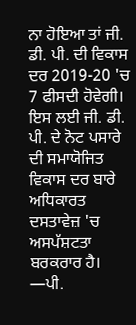ਨਾ ਹੋਇਆ ਤਾਂ ਜੀ. ਡੀ. ਪੀ. ਦੀ ਵਿਕਾਸ ਦਰ 2019-20 'ਚ 7 ਫੀਸਦੀ ਹੋਵੇਗੀ। ਇਸ ਲਈ ਜੀ. ਡੀ. ਪੀ. ਦੇ ਨੋਟ ਪਸਾਰੇ ਦੀ ਸਮਾਯੋਜਿਤ ਵਿਕਾਸ ਦਰ ਬਾਰੇ ਅਧਿਕਾਰਤ ਦਸਤਾਵੇਜ਼ 'ਚ ਅਸਪੱਸ਼ਟਤਾ ਬਰਕਰਾਰ ਹੈ।
—ਪੀ.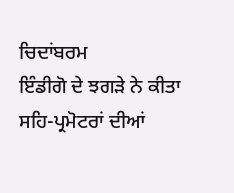ਚਿਦਾਂਬਰਮ
ਇੰਡੀਗੋ ਦੇ ਝਗੜੇ ਨੇ ਕੀਤਾ ਸਹਿ-ਪ੍ਰਮੋਟਰਾਂ ਦੀਆਂ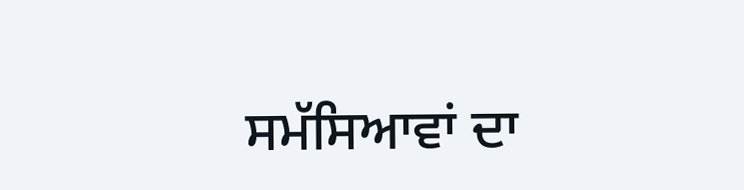ਸਮੱਸਿਆਵਾਂ ਦਾ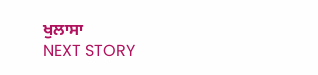ਖੁਲਾਸਾ
NEXT STORY